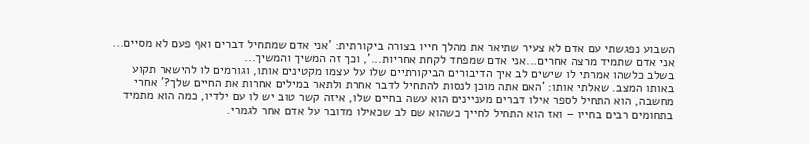השבוע נפגשתי עם אדם לא צעיר שתיאר את מהלך חייו בצורה ביקורתית: 'אני אדם שמתחיל דברים ואף פעם לא מסיים... אני אדם שתמיד מרצה אחרים...אני אדם שמפחד לקחת אחריות...', וכך זה המשיך והמשיך...
בשלב כלשהו אמרתי לו שישים לב איך הדיבורים הביקורתיים שלו על עצמו מקטינים אותו, וגורמים לו להישאר תקוע באותו המצב. שאלתי אותו: 'האם אתה מוכן לנסות להתחיל לדבר אחרת ולתאר במילים אחרות את החיים שלך?' אחרי מחשבה, הוא התחיל לספר אילו דברים מעניינים הוא עשה בחיים שלו, איזה קשר טוב יש לו עם ילדיו, כמה הוא מתמיד בתחומים רבים בחייו – ואז הוא התחיל לחייך כשהוא שם לב שכאילו מדובר על אדם אחר לגמרי.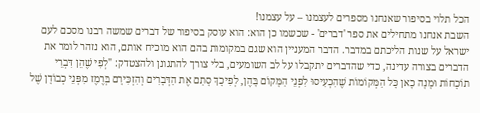הכל תלוי בסיפור שאנחנו מספרים לעצמנו – על עצמנו!
השבת אנחנו מתחילים את ספר 'דברים' - שכשמו כן הוא: הוא עוסק בסיפור של דברים שמשה רבנו מסכם לעם ישראל על שנות הליכתם במדבר. הדבר המעניין הוא שגם במקומות בהם הוא מוכיח אותם, הוא נזהר לומר את הדברים בצורה עדינה, כדי שהדברים יתקבלו על לב השומעים, בלי צורך להתגונן ולהצטדק: "לְפִי שֶׁהֵן דִּבְרֵי תוֹכָחוֹת וּמָנָה כָאן כָּל הַמְּקוֹמוֹת שֶׁהִכְעִיסוּ לִפְנֵי הַמָּקוֹם בָּהֶן, לְפִיכָךְ סָתַם אֶת הַדְּבָרִים וְהִזְכִּירָם בְּרֶמֶז מִפְּנֵי כְבוֹדָן שֶׁל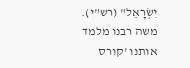יִשְׂרָאֵל" (רש"י).
משה רבנו מלמד אותנו 'קורס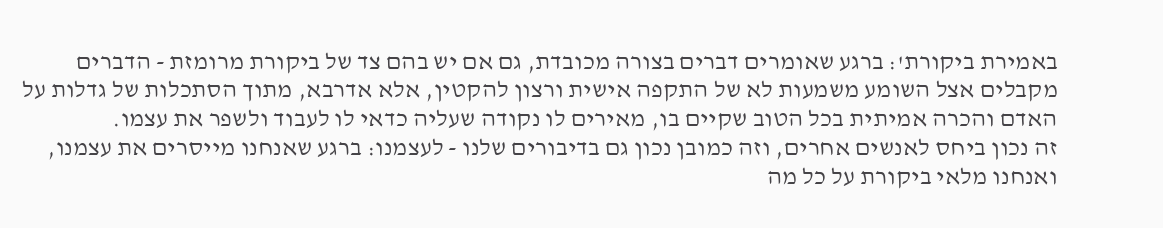באמירת ביקורת': ברגע שאומרים דברים בצורה מכובדת, גם אם יש בהם צד של ביקורת מרומזת - הדברים מקבלים אצל השומע משמעות לא של התקפה אישית ורצון להקטין, אלא אדרבא, מתוך הסתכלות של גדלות על האדם והכרה אמיתית בכל הטוב שקיים בו, מאירים לו נקודה שעליה כדאי לו לעבוד ולשפר את עצמו.
זה נכון ביחס לאנשים אחרים, וזה כמובן נכון גם בדיבורים שלנו - לעצמנו: ברגע שאנחנו מייסרים את עצמנו, ואנחנו מלאי ביקורת על כל מה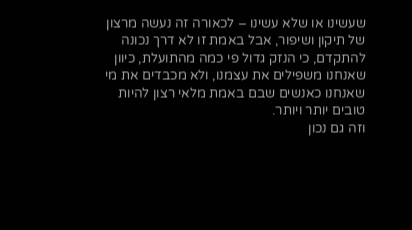שעשינו או שלא עשינו – לכאורה זה נעשה מרצון של תיקון ושיפור, אבל באמת זו לא דרך נכונה להתקדם, כי הנזק גדול פי כמה מהתועלת, כיוון שאנחנו משפילים את עצמנו, ולא מכבדים את מי שאנחנו כאנשים שבם באמת מלאי רצון להיות טובים יותר ויותר.
וזה גם נכון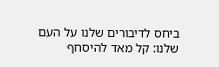ביחס לדיבורים שלנו על העם שלנו: קל מאד להיסחף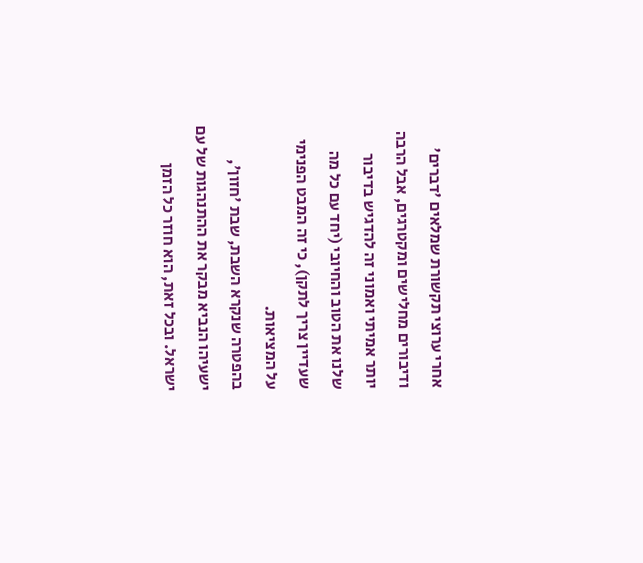אחרי ערוצי תקשורת שמלאים 'דברים' ודיבורים מחלישים ומקטרגים, אבל הרבה יותר אמיתי ואמוני זה להדגיש בדיבור שלנו את הטוב והחיובי (יחד עם כל מה שעדיין צריך לתקן), כי זה המבט הפנימי על המציאות.
בהפטרה שנקרא השבת, שבת 'חזון', ישעיהו הנביא מבקר את ההתנהגות של עם ישראל. ובכל זאת, הוא חוזר כל הזמן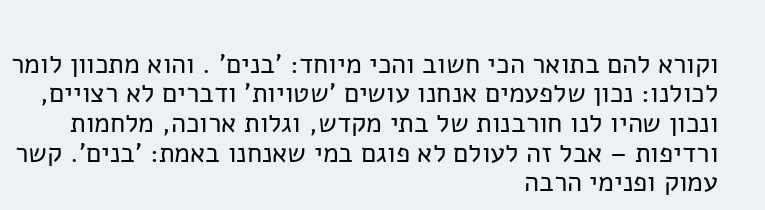וקורא להם בתואר הכי חשוב והכי מיוחד: 'בנים' . והוא מתכוון לומר לכולנו: נכון שלפעמים אנחנו עושים 'שטויות' ודברים לא רצויים, ונכון שהיו לנו חורבנות של בתי מקדש, וגלות ארוכה, מלחמות ורדיפות – אבל זה לעולם לא פוגם במי שאנחנו באמת: 'בנים'. קשר עמוק ופנימי הרבה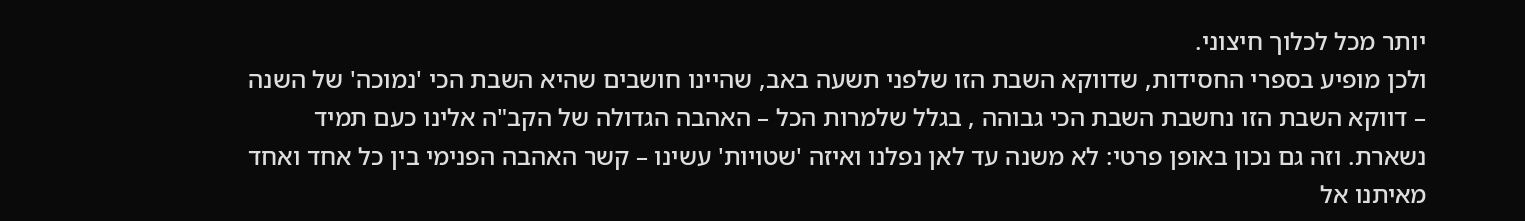יותר מכל לכלוך חיצוני.
ולכן מופיע בספרי החסידות, שדווקא השבת הזו שלפני תשעה באב, שהיינו חושבים שהיא השבת הכי 'נמוכה' של השנה – דווקא השבת הזו נחשבת השבת הכי גבוהה , בגלל שלמרות הכל – האהבה הגדולה של הקב"ה אלינו כעם תמיד נשארת. וזה גם נכון באופן פרטי: לא משנה עד לאן נפלנו ואיזה 'שטויות' עשינו – קשר האהבה הפנימי בין כל אחד ואחד מאיתנו אל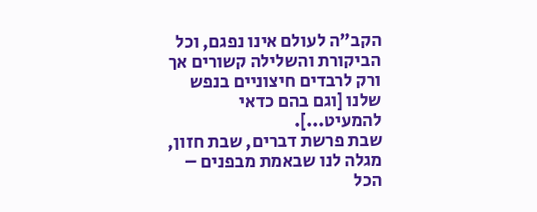הקב"ה לעולם אינו נפגם, וכל הביקורת והשלילה קשורים אך ורק לרבדים חיצוניים בנפש שלנו [וגם בהם כדאי להמעיט...].
שבת פרשת דברים, שבת חזון, מגלה לנו שבאמת מבפנים – הכל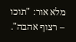מלא אור: "תוכו – רצוף אהבה".